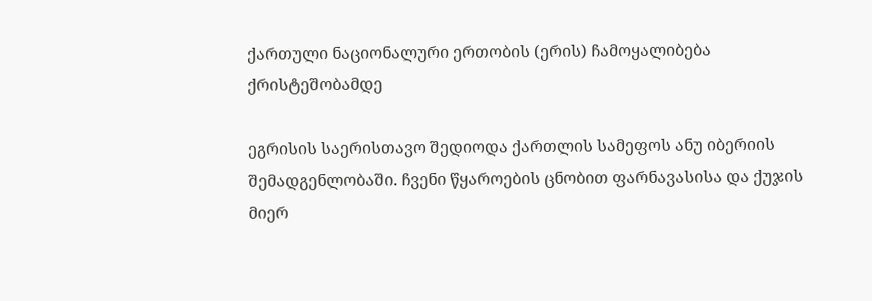ქართული ნაციონალური ერთობის (ერის) ჩამოყალიბება ქრისტეშობამდე

ეგრისის საერისთავო შედიოდა ქართლის სამეფოს ანუ იბერიის შემადგენლობაში. ჩვენი წყაროების ცნობით ფარნავასისა და ქუჯის მიერ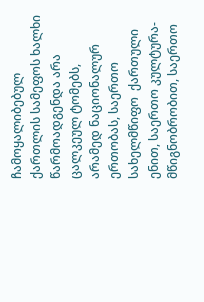ჩამოყალიბებულ ქართლის სამეფოს ხალხი წარმოადგენდა არა ცალკეულ ტომებს, არამედ ნაციონალურ ერთობას, საერთო სახელმწიფო  ქართული ენით, საერთო კულტურა-მწიგნობრობით, საერთო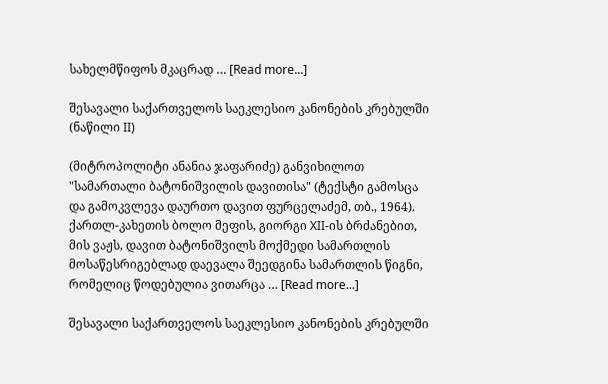სახელმწიფოს მკაცრად … [Read more...]

შესავალი საქართველოს საეკლესიო კანონების კრებულში (ნაწილი II)

(მიტროპოლიტი ანანია ჯაფარიძე) განვიხილოთ "სამართალი ბატონიშვილის დავითისა" (ტექსტი გამოსცა და გამოკვლევა დაურთო დავით ფურცელაძემ, თბ., 1964). ქართლ-კახეთის ბოლო მეფის, გიორგი XII-ის ბრძანებით, მის ვაჟს, დავით ბატონიშვილს მოქმედი სამართლის მოსაწესრიგებლად დაევალა შეედგინა სამართლის წიგნი, რომელიც წოდებულია ვითარცა … [Read more...]

შესავალი საქართველოს საეკლესიო კანონების კრებულში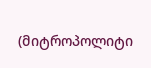(მიტროპოლიტი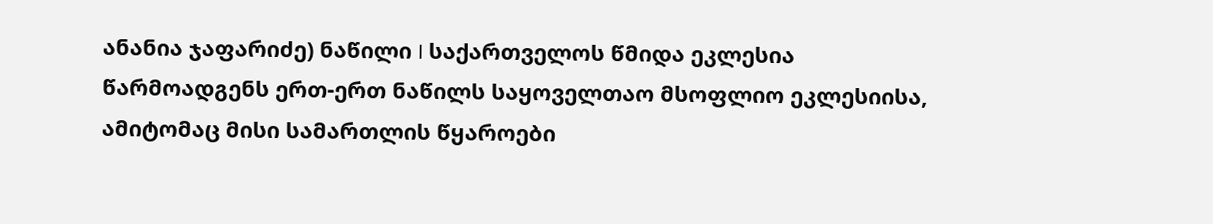ანანია ჯაფარიძე) ნაწილი I საქართველოს წმიდა ეკლესია წარმოადგენს ერთ-ერთ ნაწილს საყოველთაო მსოფლიო ეკლესიისა, ამიტომაც მისი სამართლის წყაროები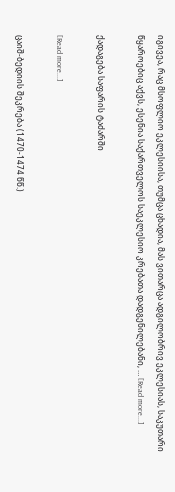იგივეა, რაც მსოფლიო ეკლესიისა, თუმცა ცხადია, მას ვითარცა ადგილობრივ ეკლესიას, საკუთარი წყაროებიც აქვს, ესენია საქართველოს საეკლესიო კრებათა დადგენილებანი, … [Read more...]

ქადაგება საფარის ტაძარში

[Read more...]

ცაიშ-ბედიის შეკრება (1470-1474 წწ.)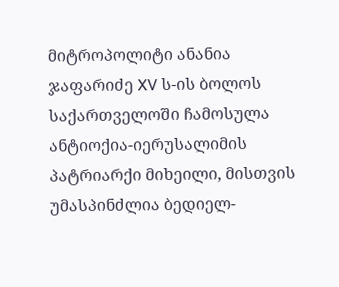მიტროპოლიტი ანანია ჯაფარიძე XV ს-ის ბოლოს საქართველოში ჩამოსულა ანტიოქია-იერუსალიმის პატრიარქი მიხეილი, მისთვის უმასპინძლია ბედიელ-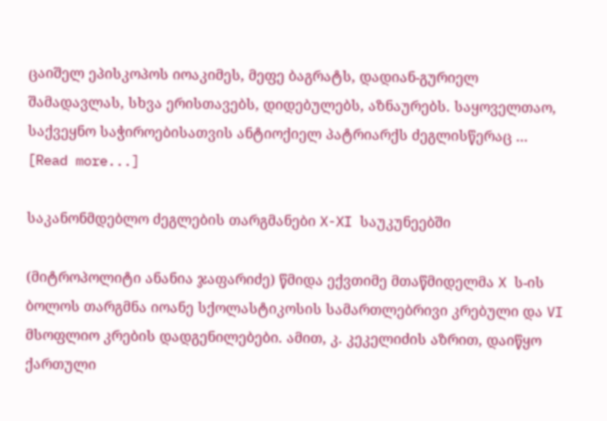ცაიშელ ეპისკოპოს იოაკიმეს, მეფე ბაგრატს, დადიან-გურიელ შამადავლას, სხვა ერისთავებს, დიდებულებს, აზნაურებს. საყოველთაო, საქვეყნო საჭიროებისათვის ანტიოქიელ პატრიარქს ძეგლისწერაც … [Read more...]

საკანონმდებლო ძეგლების თარგმანები X-XI საუკუნეებში

(მიტროპოლიტი ანანია ჯაფარიძე) წმიდა ექვთიმე მთაწმიდელმა X ს-ის ბოლოს თარგმნა იოანე სქოლასტიკოსის სამართლებრივი კრებული და VI მსოფლიო კრების დადგენილებები. ამით, კ. კეკელიძის აზრით, დაიწყო ქართული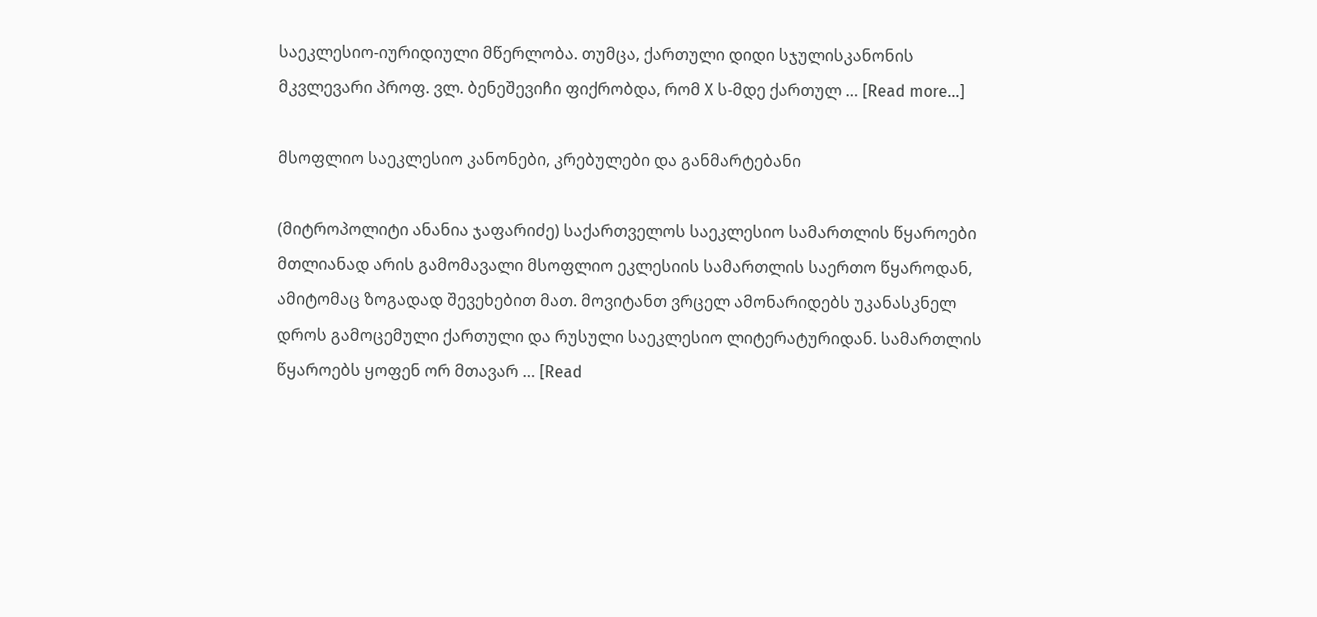საეკლესიო-იურიდიული მწერლობა. თუმცა, ქართული დიდი სჯულისკანონის მკვლევარი პროფ. ვლ. ბენეშევიჩი ფიქრობდა, რომ X ს-მდე ქართულ … [Read more...]

მსოფლიო საეკლესიო კანონები, კრებულები და განმარტებანი

(მიტროპოლიტი ანანია ჯაფარიძე) საქართველოს საეკლესიო სამართლის წყაროები მთლიანად არის გამომავალი მსოფლიო ეკლესიის სამართლის საერთო წყაროდან, ამიტომაც ზოგადად შევეხებით მათ. მოვიტანთ ვრცელ ამონარიდებს უკანასკნელ დროს გამოცემული ქართული და რუსული საეკლესიო ლიტერატურიდან. სამართლის წყაროებს ყოფენ ორ მთავარ … [Read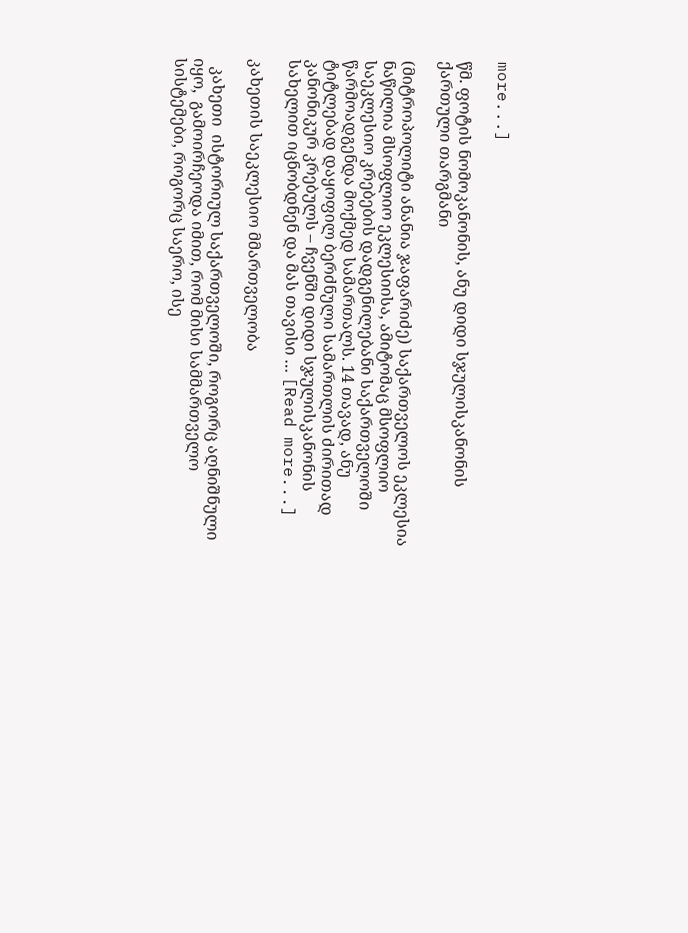more...]

წმ. ფოტის ნომოკანონის, ანუ დიდი სჯულისკანონის ქართული თარგმანი

(მიტროპოლიტი ანანია ჯაფარიძე) საქართველოს ეკლესია ნაწილია მსოფლიო ეკლესიისა, ამიტომაც მსოფლიო საეკლესიო კრებების დადგენილებანი საქართველოში წარმოადგენდა მოქმედ სამართალს. 14 თავად, ანუ ტიტლებად დაყოფილ ბერძნული სამართლის ძირითად კანონიკურ კრებულს – ჩვენში დიდი სჯულისკანონის სახელით იცნობდნენ და მას თავისი … [Read more...]

კახეთის საეკლესიო მმართველობა

  კახეთი  ისტორიულ საქართველოში, როგორც აღნიშნული იყო,  გამოირჩეოდა იმით, რომ მისი სამმართველო სისტემები, როგორც საერო, ისე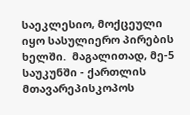საეკლესიო, მოქცეული იყო სასულიერო პირების ხელში.  მაგალითად, მე-5 საუკუნში - ქართლის მთავარეპისკოპოს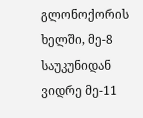გლონოქორის ხელში, მე-8 საუკუნიდან ვიდრე მე-11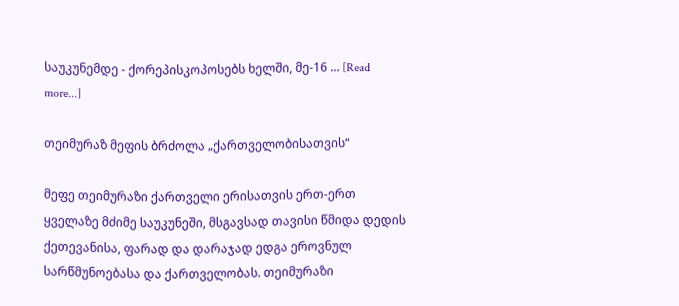საუკუნემდე - ქორეპისკოპოსებს ხელში, მე-16 … [Read more...]

თეიმურაზ მეფის ბრძოლა „ქართველობისათვის“

მეფე თეიმურაზი ქართველი ერისათვის ერთ-ერთ ყველაზე მძიმე საუკუნეში, მსგავსად თავისი წმიდა დედის ქეთევანისა, ფარად და დარაჯად ედგა ეროვნულ სარწმუნოებასა და ქართველობას. თეიმურაზი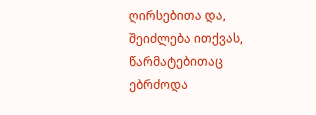ღირსებითა და, შეიძლება ითქვას, წარმატებითაც ებრძოდა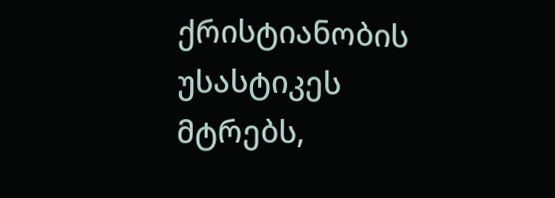ქრისტიანობის უსასტიკეს მტრებს,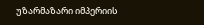უზარმაზარი იმპერიის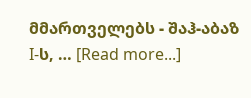მმართველებს - შაჰ-აბაზ I-ს, … [Read more...]